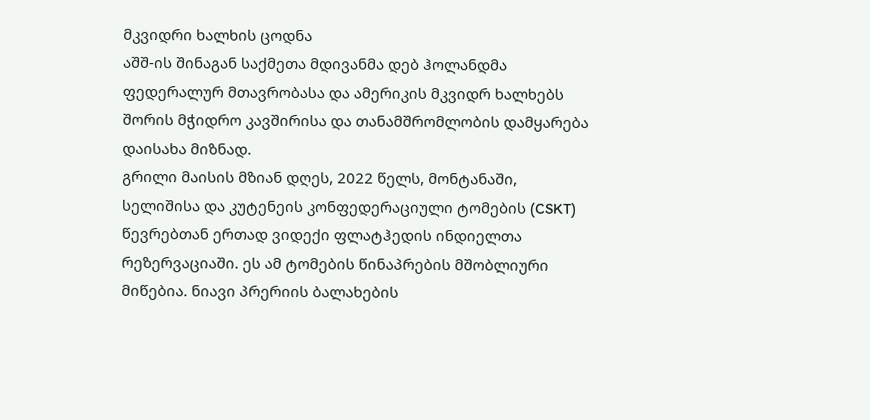მკვიდრი ხალხის ცოდნა
აშშ-ის შინაგან საქმეთა მდივანმა დებ ჰოლანდმა ფედერალურ მთავრობასა და ამერიკის მკვიდრ ხალხებს შორის მჭიდრო კავშირისა და თანამშრომლობის დამყარება დაისახა მიზნად.
გრილი მაისის მზიან დღეს, 2022 წელს, მონტანაში, სელიშისა და კუტენეის კონფედერაციული ტომების (CSKT) წევრებთან ერთად ვიდექი ფლატჰედის ინდიელთა რეზერვაციაში. ეს ამ ტომების წინაპრების მშობლიური მიწებია. ნიავი პრერიის ბალახების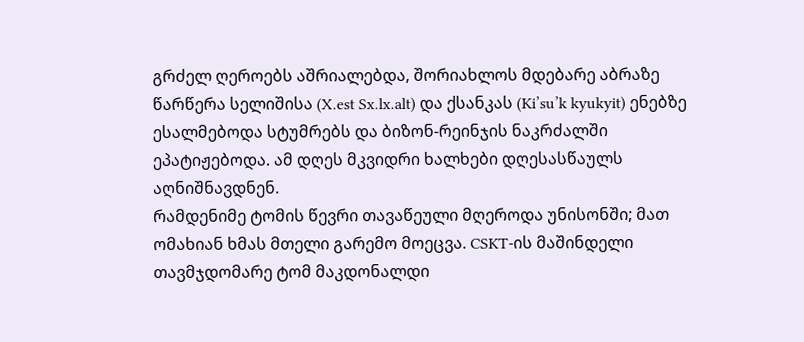გრძელ ღეროებს აშრიალებდა, შორიახლოს მდებარე აბრაზე წარწერა სელიშისა (X.est Sx.lx.alt) და ქსანკას (Ki’su’k kyukyit) ენებზე ესალმებოდა სტუმრებს და ბიზონ-რეინჯის ნაკრძალში ეპატიჟებოდა. ამ დღეს მკვიდრი ხალხები დღესასწაულს აღნიშნავდნენ.
რამდენიმე ტომის წევრი თავაწეული მღეროდა უნისონში; მათ ომახიან ხმას მთელი გარემო მოეცვა. CSKT-ის მაშინდელი თავმჯდომარე ტომ მაკდონალდი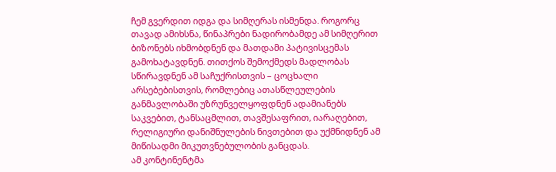ჩემ გვერდით იდგა და სიმღერას ისმენდა. როგორც თავად ამიხსნა, წინაპრები ნადირობამდე ამ სიმღერით ბიზონებს იხმობდნენ და მათდამი პატივისცემას გამოხატავდნენ. თითქოს შემოქმედს მადლობას სწირავდნენ ამ საჩუქრისთვის – ცოცხალი არსებებისთვის, რომლებიც ათასწლეულების განმავლობაში უზრუნველყოფდნენ ადამიანებს საკვებით, ტანსაცმლით, თავშესაფრით, იარაღებით, რელიგიური დანიშნულების ნივთებით და უქმნიდნენ ამ მიწისადმი მიკუთვნებულობის განცდას.
ამ კონტინენტმა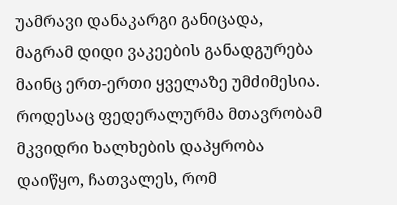უამრავი დანაკარგი განიცადა, მაგრამ დიდი ვაკეების განადგურება მაინც ერთ-ერთი ყველაზე უმძიმესია. როდესაც ფედერალურმა მთავრობამ მკვიდრი ხალხების დაპყრობა დაიწყო, ჩათვალეს, რომ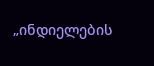„ინდიელების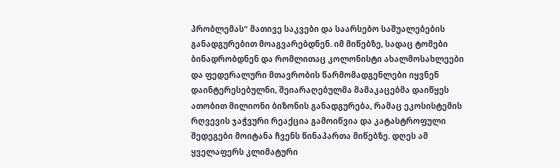პრობლემას“ მათივე საკვები და საარსებო საშუალებების განადგურებით მოაგვარებდნენ. იმ მიწებზე, სადაც ტომები ბინადრობდნენ და რომლითაც კოლონისტი ახალმოსახლეები და ფედერალური მთავრობის წარმომადგენლები იყვნენ დაინტერესებულნი, შეიარაღებულმა მამაკაცებმა დაიწყეს ათობით მილიონი ბიზონის განადგურება, რამაც ეკოსისტემის რღვევის ჯაჭვური რეაქცია გამოიწვია და კატასტროფული შედეგები მოიტანა ჩვენს წინაპართა მიწებზე. დღეს ამ ყველაფერს კლიმატური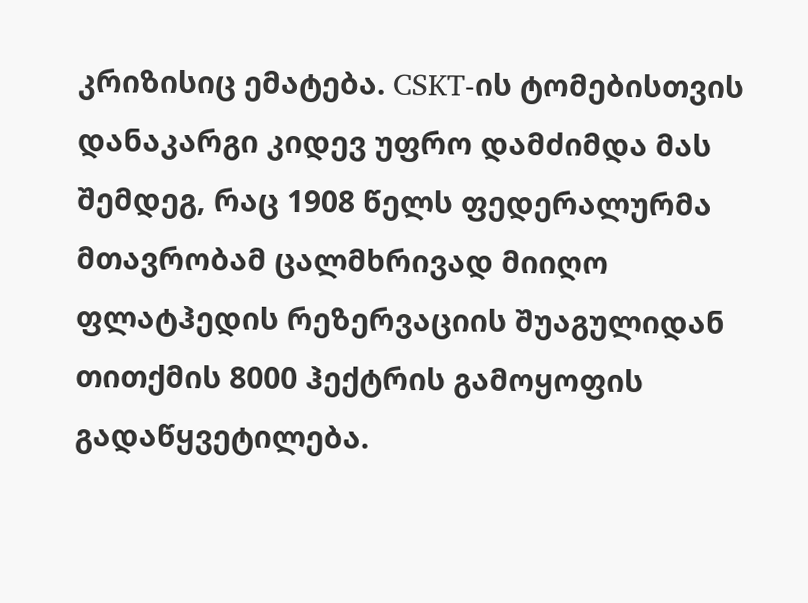კრიზისიც ემატება. CSKT-ის ტომებისთვის დანაკარგი კიდევ უფრო დამძიმდა მას შემდეგ, რაც 1908 წელს ფედერალურმა მთავრობამ ცალმხრივად მიიღო ფლატჰედის რეზერვაციის შუაგულიდან თითქმის 8000 ჰექტრის გამოყოფის გადაწყვეტილება.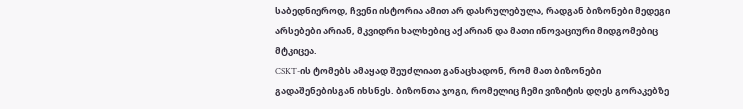საბედნიეროდ, ჩვენი ისტორია ამით არ დასრულებულა, რადგან ბიზონები მედეგი არსებები არიან, მკვიდრი ხალხებიც აქ არიან და მათი ინოვაციური მიდგომებიც მტკიცეა.
CSKT-ის ტომებს ამაყად შეუძლიათ განაცხადონ, რომ მათ ბიზონები გადაშენებისგან იხსნეს. ბიზონთა ჯოგი, რომელიც ჩემი ვიზიტის დღეს გორაკებზე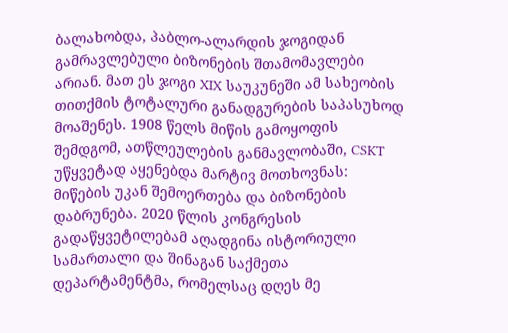ბალახობდა, პაბლო-ალარდის ჯოგიდან გამრავლებული ბიზონების შთამომავლები არიან. მათ ეს ჯოგი XIX საუკუნეში ამ სახეობის თითქმის ტოტალური განადგურების საპასუხოდ მოაშენეს. 1908 წელს მიწის გამოყოფის შემდგომ, ათწლეულების განმავლობაში, CSKT უწყვეტად აყენებდა მარტივ მოთხოვნას: მიწების უკან შემოერთება და ბიზონების დაბრუნება. 2020 წლის კონგრესის გადაწყვეტილებამ აღადგინა ისტორიული სამართალი და შინაგან საქმეთა დეპარტამენტმა, რომელსაც დღეს მე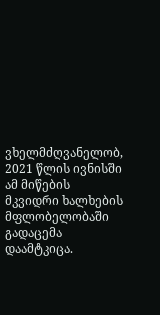ვხელმძღვანელობ, 2021 წლის ივნისში ამ მიწების მკვიდრი ხალხების მფლობელობაში გადაცემა დაამტკიცა.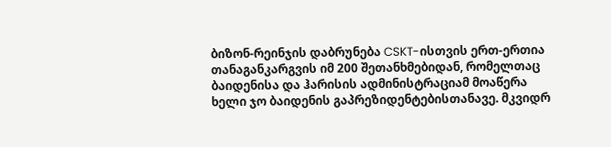ბიზონ-რეინჯის დაბრუნება CSKT-ისთვის ერთ-ერთია თანაგანკარგვის იმ 200 შეთანხმებიდან, რომელთაც ბაიდენისა და ჰარისის ადმინისტრაციამ მოაწერა ხელი ჯო ბაიდენის გაპრეზიდენტებისთანავე. მკვიდრ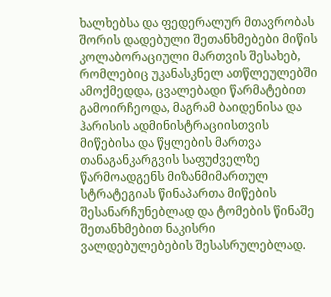ხალხებსა და ფედერალურ მთავრობას შორის დადებული შეთანხმებები მიწის კოლაბორაციული მართვის შესახებ, რომლებიც უკანასკნელ ათწლეულებში ამოქმედდა, ცვალებადი წარმატებით გამოირჩეოდა, მაგრამ ბაიდენისა და ჰარისის ადმინისტრაციისთვის მიწებისა და წყლების მართვა თანაგანკარგვის საფუძველზე წარმოადგენს მიზანმიმართულ სტრატეგიას წინაპართა მიწების შესანარჩუნებლად და ტომების წინაშე შეთანხმებით ნაკისრი ვალდებულებების შესასრულებლად.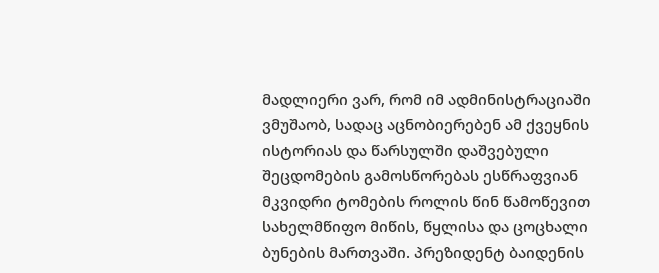მადლიერი ვარ, რომ იმ ადმინისტრაციაში ვმუშაობ, სადაც აცნობიერებენ ამ ქვეყნის ისტორიას და წარსულში დაშვებული შეცდომების გამოსწორებას ესწრაფვიან მკვიდრი ტომების როლის წინ წამოწევით სახელმწიფო მიწის, წყლისა და ცოცხალი ბუნების მართვაში. პრეზიდენტ ბაიდენის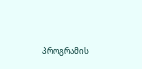პროგრამის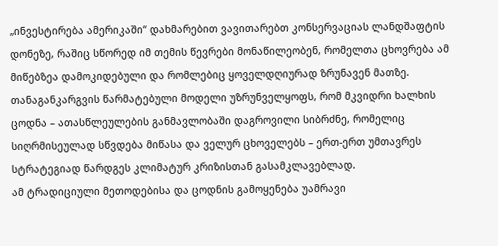„ინვესტირება ამერიკაში“ დახმარებით ვავითარებთ კონსერვაციას ლანდშაფტის დონეზე, რაშიც სწორედ იმ თემის წევრები მონაწილეობენ, რომელთა ცხოვრება ამ მიწებზეა დამოკიდებული და რომლებიც ყოველდღიურად ზრუნავენ მათზე.
თანაგანკარგვის წარმატებული მოდელი უზრუნველყოფს, რომ მკვიდრი ხალხის ცოდნა – ათასწლეულების განმავლობაში დაგროვილი სიბრძნე, რომელიც სიღრმისეულად სწვდება მიწასა და ველურ ცხოველებს – ერთ-ერთ უმთავრეს სტრატეგიად წარდგეს კლიმატურ კრიზისთან გასამკლავებლად.
ამ ტრადიციული მეთოდებისა და ცოდნის გამოყენება უამრავი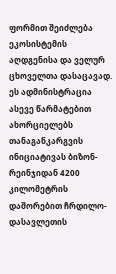ფორმით შეიძლება ეკოსისტემის აღდგენისა და ველურ ცხოველთა დასაცავად.
ეს ადმინისტრაცია ასევე წარმატებით ახორციელებს თანაგანკარგვის ინიციატივას ბიზონ- რეინჯიდან 4200 კილომეტრის დაშორებით ჩრდილო-დასავლეთის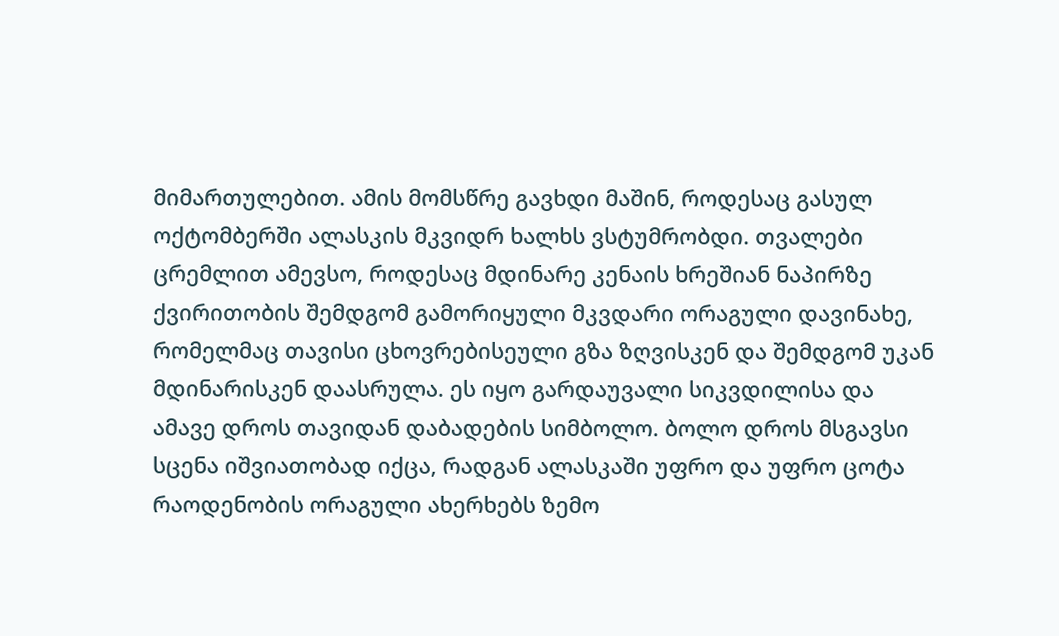მიმართულებით. ამის მომსწრე გავხდი მაშინ, როდესაც გასულ ოქტომბერში ალასკის მკვიდრ ხალხს ვსტუმრობდი. თვალები ცრემლით ამევსო, როდესაც მდინარე კენაის ხრეშიან ნაპირზე ქვირითობის შემდგომ გამორიყული მკვდარი ორაგული დავინახე, რომელმაც თავისი ცხოვრებისეული გზა ზღვისკენ და შემდგომ უკან მდინარისკენ დაასრულა. ეს იყო გარდაუვალი სიკვდილისა და ამავე დროს თავიდან დაბადების სიმბოლო. ბოლო დროს მსგავსი სცენა იშვიათობად იქცა, რადგან ალასკაში უფრო და უფრო ცოტა რაოდენობის ორაგული ახერხებს ზემო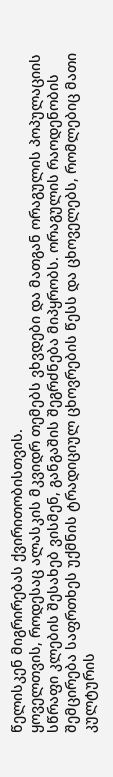წელისკენ მიგრირებას ქვირითობისთვის.
ყოველთვის, როდესაც ალასკის მკვიდრ თემებს ვხვდები და მათგან ორაგულის პოპულაციის სწრაფი კლების შესახებ ვისმენ, განგაშის შეგრძნება მიპყრობს. ორაგულის რაოდენობის შემცირება საფრთხეს უქმნის ტრადიციულ ცხოვრების წესს და ცხოველებს, რომლებიც მათი კულტურის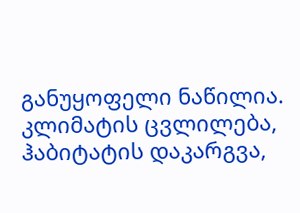განუყოფელი ნაწილია. კლიმატის ცვლილება, ჰაბიტატის დაკარგვა,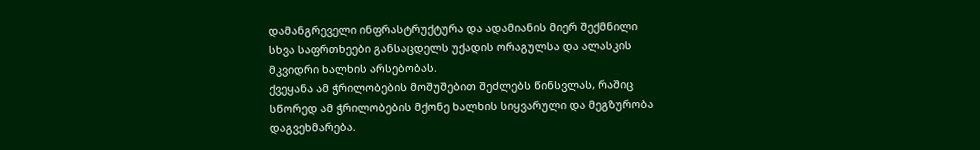დამანგრეველი ინფრასტრუქტურა და ადამიანის მიერ შექმნილი სხვა საფრთხეები განსაცდელს უქადის ორაგულსა და ალასკის მკვიდრი ხალხის არსებობას.
ქვეყანა ამ ჭრილობების მოშუშებით შეძლებს წინსვლას, რაშიც სწორედ ამ ჭრილობების მქონე ხალხის სიყვარული და მეგზურობა დაგვეხმარება.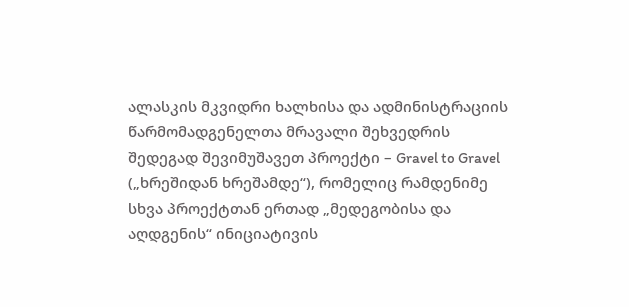ალასკის მკვიდრი ხალხისა და ადმინისტრაციის წარმომადგენელთა მრავალი შეხვედრის შედეგად შევიმუშავეთ პროექტი – Gravel to Gravel („ხრეშიდან ხრეშამდე“), რომელიც რამდენიმე სხვა პროექტთან ერთად „მედეგობისა და აღდგენის“ ინიციატივის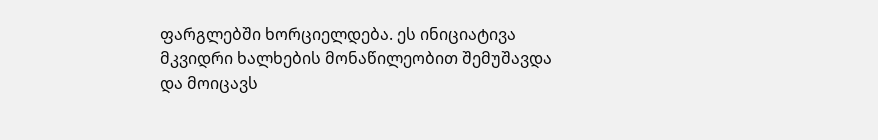ფარგლებში ხორციელდება. ეს ინიციატივა მკვიდრი ხალხების მონაწილეობით შემუშავდა და მოიცავს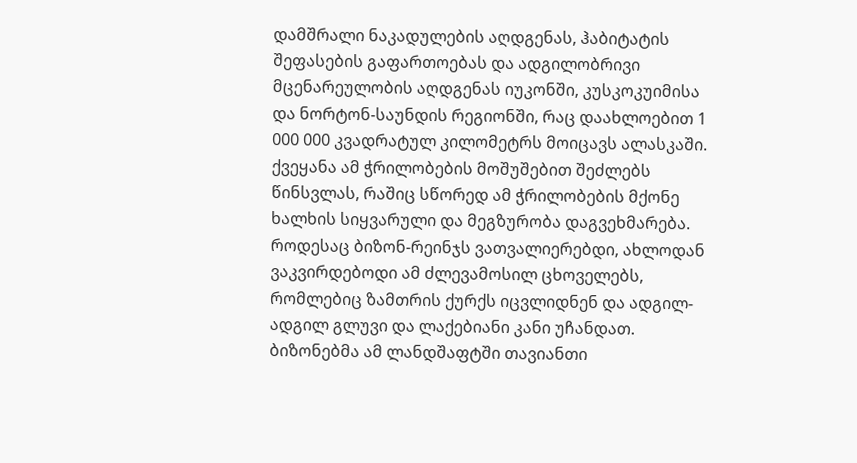დამშრალი ნაკადულების აღდგენას, ჰაბიტატის შეფასების გაფართოებას და ადგილობრივი მცენარეულობის აღდგენას იუკონში, კუსკოკუიმისა და ნორტონ-საუნდის რეგიონში, რაც დაახლოებით 1 000 000 კვადრატულ კილომეტრს მოიცავს ალასკაში.
ქვეყანა ამ ჭრილობების მოშუშებით შეძლებს წინსვლას, რაშიც სწორედ ამ ჭრილობების მქონე ხალხის სიყვარული და მეგზურობა დაგვეხმარება. როდესაც ბიზონ-რეინჯს ვათვალიერებდი, ახლოდან ვაკვირდებოდი ამ ძლევამოსილ ცხოველებს, რომლებიც ზამთრის ქურქს იცვლიდნენ და ადგილ-ადგილ გლუვი და ლაქებიანი კანი უჩანდათ. ბიზონებმა ამ ლანდშაფტში თავიანთი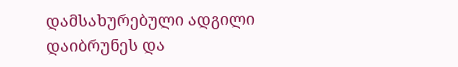დამსახურებული ადგილი დაიბრუნეს და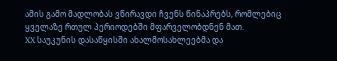ამის გამო მადლობას ვწირავდი ჩვენს წინაპრებს, რომლებიც ყველაზე რთულ პერიოდებში მფარველობდნენ მათ.
XX საუკუნის დასაწყისში ახალმოსახლეებმა და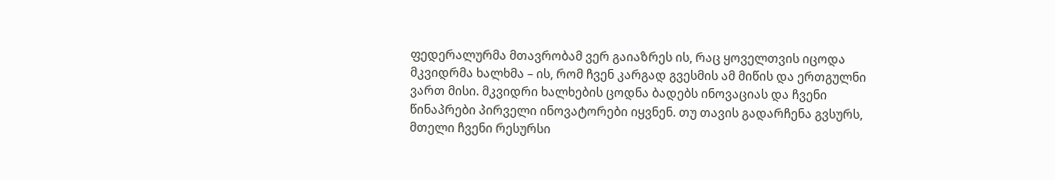ფედერალურმა მთავრობამ ვერ გაიაზრეს ის, რაც ყოველთვის იცოდა მკვიდრმა ხალხმა – ის, რომ ჩვენ კარგად გვესმის ამ მიწის და ერთგულნი ვართ მისი. მკვიდრი ხალხების ცოდნა ბადებს ინოვაციას და ჩვენი წინაპრები პირველი ინოვატორები იყვნენ. თუ თავის გადარჩენა გვსურს, მთელი ჩვენი რესურსი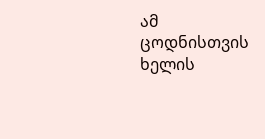ამ ცოდნისთვის ხელის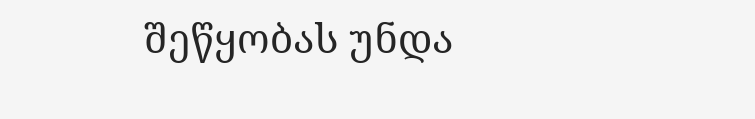შეწყობას უნდა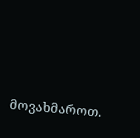მოვახმაროთ.